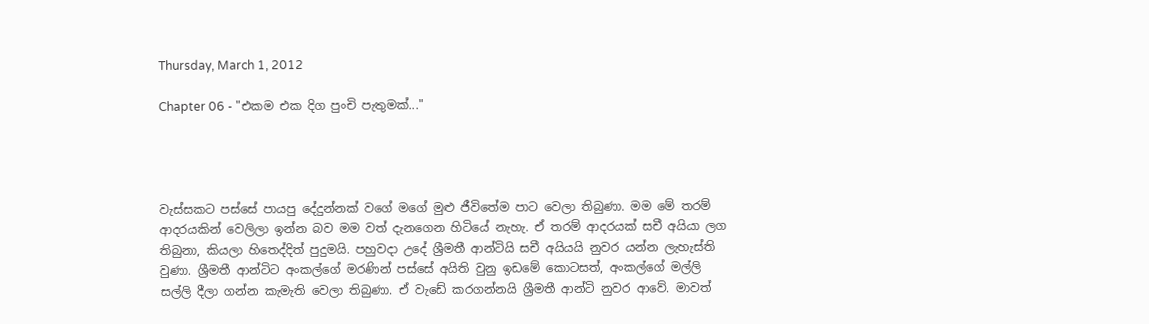Thursday, March 1, 2012

Chapter 06 - "එකම එක දිග පුංචි පැතුමක්..."




වැස්සකට පස්සේ පායපු දේදුන්නක් වගේ මගේ මුළු ජීවිතේම පාට වෙලා තිබුණා. මම මේ තරම් ආදරයකින් වෙලිලා ඉන්න බව මම වත් දැනගෙන හිටියේ නැහැ. ඒ තරම් ආදරයක් සචී අයියා ලග තිබුනා, කියලා හිතෙද්දිත් පුදුමයි. පහුවදා උදේ ශ්‍රීමතී ආන්ටියි සචී අයියයි නුවර යන්න ලැහැස්ති වුණා. ශ්‍රීමතී ආන්ටිට අංකල්ගේ මරණින් පස්සේ අයිති වුනු ඉඩමේ කොටසත්, අංකල්ගේ මල්ලි සල්ලි දීලා ගන්න කැමැති වෙලා තිබුණා. ඒ වැඩේ කරගන්නයි ශ්‍රීමතී ආන්ටි නුවර ආවේ. මාවත්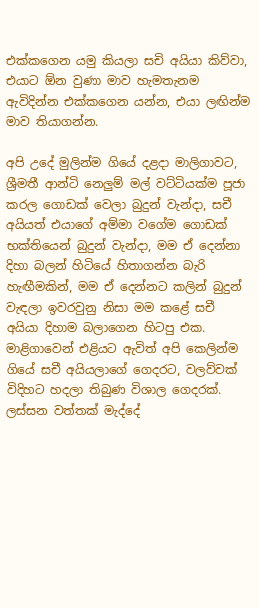එක්කගෙන යමු කියලා සචි අයියා කිව්වා, එයාට ඕන වුණා මාව හැමතැනම ඇවිදින්න එක්කගෙන යන්න, එයා ලඟින්ම මාව තියාගන්න.

අපි උදේ මුලින්ම ගියේ දළදා මාලිගාවට, ශ්‍රීමතී ආන්ටි නෙලුම් මල් වට්ටියක්ම පූජා කරල ගොඩක් වෙලා බුදුන් වැන්දා, සචී අයියත් එයාගේ අම්මා වගේම ගොඩක් භක්තියෙන් බුදුන් වැන්දා, මම ඒ දෙන්නා දිහා බලන් හිටියේ හිතාගන්න බැරි හැඟීමකින්, මම ඒ දෙන්නට කලින් බුදුන් වැඳලා ඉවරවුනු නිසා මම කළේ සචී අයියා දිහාම බලාගෙන හිටපු එක. මාළිගාවෙන් එළියට ඇවිත් අපි කෙලින්ම ගියේ සචී අයියලාගේ ගෙදරට, වලව්වක් විදිහට හදලා තිබුණ විශාල ගෙදරක්. ලස්සන වත්තක් මැද්දේ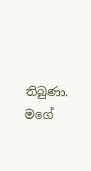තිබුණා. මගේ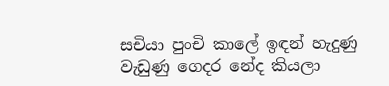සචියා පුංචි කාලේ ඉඳන් හැදුණු වැඩුණු ගෙදර නේද කියලා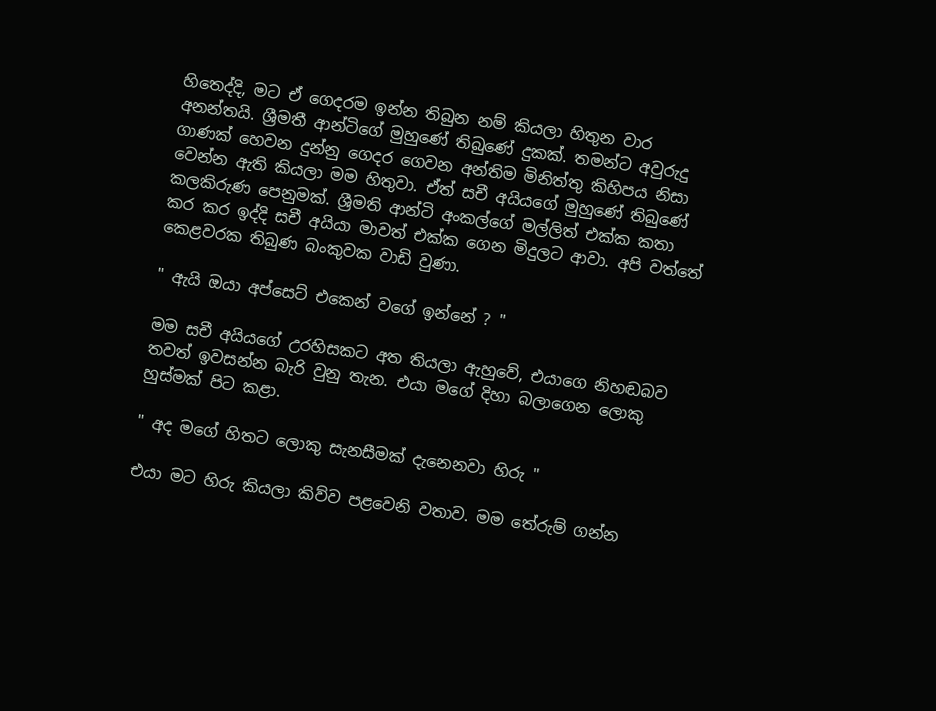හිතෙද්දි, මට ඒ ගෙදරම ඉන්න තිබුන නම් කියලා හිතුන වාර අනන්තයි. ශ්‍රීමතී ආන්ටිගේ මුහුණේ තිබුණේ දුකක්. තමන්ට අවුරුදු ගාණක් හෙවන දුන්නු ගෙදර ගෙවන අන්තිම මිනිත්තු කිහිපය නිසා වෙන්න ඇති කියලා මම හිතුවා. ඒත් සචී අයියගේ මුහුණේ තිබුණේ කලකිරුණ පෙනුමක්. ශ්‍රීමති ආන්ටි අංකල්ගේ මල්ලිත් එක්ක කතා කර කර ඉද්දි සචී අයියා මාවත් එක්ක ගෙන මිදුලට ආවා. අපි වත්තේ කෙළවරක තිබුණ බංකුවක වාඩි වුණා.

" ඇයි ඔයා අප්සෙට් එකෙන් වගේ ඉන්නේ ? "

මම සචී අයියගේ උරහිසකට අත තියලා ඇහුවේ, එයාගෙ නිහඬබව තවත් ඉවසන්න බැරි වුනු තැන. එයා මගේ දිහා බලාගෙන ලොකු හුස්මක් පිට කළා.

" අද මගේ හිතට ලොකු සැනසීමක් දැනෙනවා හිරු "

එයා මට හිරු කියලා කිව්ව පළවෙනි වතාව. මම තේරුම් ගන්න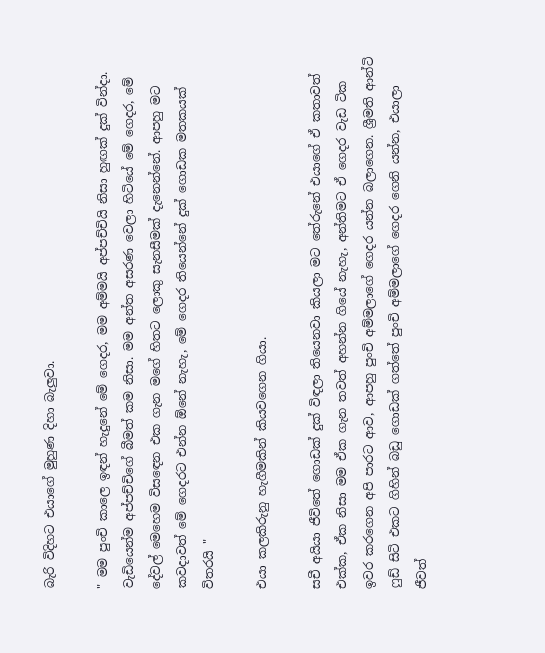බැරි විදිහට එයාගේ මුහුණ දිහා බැලුවා.

" මම පුංචි කාලෙ ඉඳන් හැදුනේ මේ ගෙදර, මම අම්මයි අප්පච්චියි නිසා හුඟක් දුක් වින්දා. වැඩියෙන්ම අප්පච්චිගේ බීමත් කම නිසා. මම අන්ත අසරණ වෙලා හිටියේ මේ ගෙදර, මේ දේවල් මෙහෙම විසඳෙන එක ගැන මගේ හිතට ලොකු සැනසීමක් දැනෙන්නේ. ආපහු මට කවදාවත් මේ ගෙදරට එන්න ඕනේ නැහැ, මේ ගෙදර තියෙන්නේ දුක් ගොඩක මතකයක් විතරයි "

එයා කලකිරුනු හැගීමකින් කියවගෙන ගියා.

සචී අයියා ජීවිතේ ගොඩක් දුක් විඳලා තියෙනවා කියලා මට තේරුනේ එයාගේ ඒ කතාවත් එක්ක, ඒක නිසා මම ඒක ගැන තවත් අහන්න ගියේ නැහැ, අන්තිමට ඒ ගෙදර වැඩ ටික ඉවර කරගෙන අපි පාරට ආව, ආපහු පුංචි අම්මලාගේ ගෙදර යන්න බලාගෙන. ශ්‍රීමති ආන්ටි ෆුඩ් සිටි එකට ගිහින් බඩු ගොඩක් ගත්තේ පුංචි අම්මලාගේ ගෙදර ගෙනි යන්න, එයාලා ජීවත්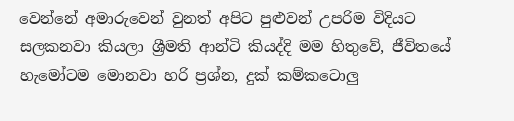වෙන්නේ අමාරුවෙන් වුනත් අපිට පුළුවන් උපරිම විදියට සලකනවා කියලා ශ්‍රීමති ආන්ටි කියද්දි මම හිතුවේ, ජීවිතයේ හැමෝටම මොනවා හරි ප්‍රශ්න, දුක් කම්කටොලු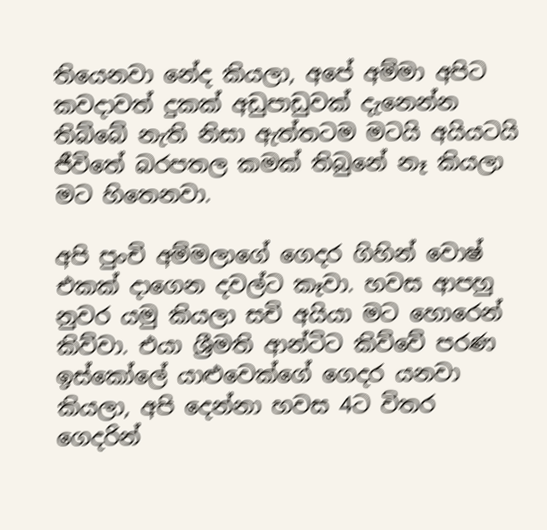තියෙනවා නේද කියලා, අපේ අම්මා අපිට කවදාවත් දුකක් අඩුපාඩුවක් දැනෙන්න තිබ්බේ නැති නිසා ඇත්තටම මටයි අයියටයි ජීවිතේ බරපතල කමක් තිබුනේ නෑ කියලා මට හිතෙනවා.

අපි පුංචි අම්මලාගේ ගෙදර ගිහින් වොෂ් එකක් දාගෙන දවල්ට කෑවා. හවස ආපහු නුවර යමු කියලා සචි අයියා මට හොරෙන් කිව්වා. එයා ශ්‍රීමති ආන්ටිට කිව්වේ පරණ ඉස්කෝලේ යාළුවෙක්ගේ ගෙදර යනවා කියලා, අපි දෙන්නා හවස 4ට විතර ගෙදරින්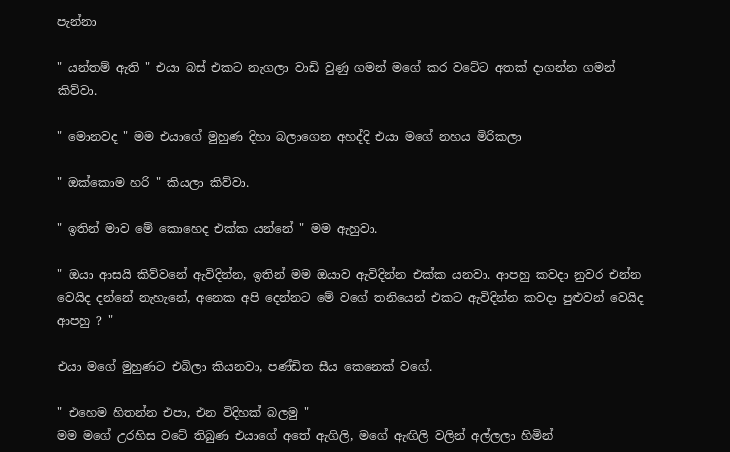පැන්නා

" යන්තම් ඇති " එයා බස් එකට නැගලා වාඩි වුණු ගමන් මගේ කර වටේට අතක් දාගන්න ගමන් කිව්වා.

" මොනවද " මම එයාගේ මුහුණ දිහා බලාගෙන අහද්දි එයා මගේ නහය මිරිකලා

" ඔක්කොම හරි " කියලා කිව්වා.

" ඉතින් මාව මේ කොහෙද එක්ක යන්නේ " මම ඇහුවා.

" ඔයා ආසයි කිව්වනේ ඇවිදින්න, ඉතින් මම ඔයාව ඇවිදින්න එක්ක යනවා. ආපහු කවදා නුවර එන්න වෙයිද දන්නේ නැහැනේ, අනෙක අපි දෙන්නට මේ වගේ තනියෙන් එකට ඇවිදින්න කවදා පුළුවන් වෙයිද ආපහු ? "

එයා මගේ මුහුණට එබිලා කියනවා, පණ්ඩිත සීය කෙනෙක් වගේ.

" එහෙම හිතන්න එපා, එන විදිහක් බලමු "
මම මගේ උරහිස වටේ තිබුණ එයාගේ අතේ ඇගිලි, මගේ ඇඟිලි වලින් අල්ලලා හිමින්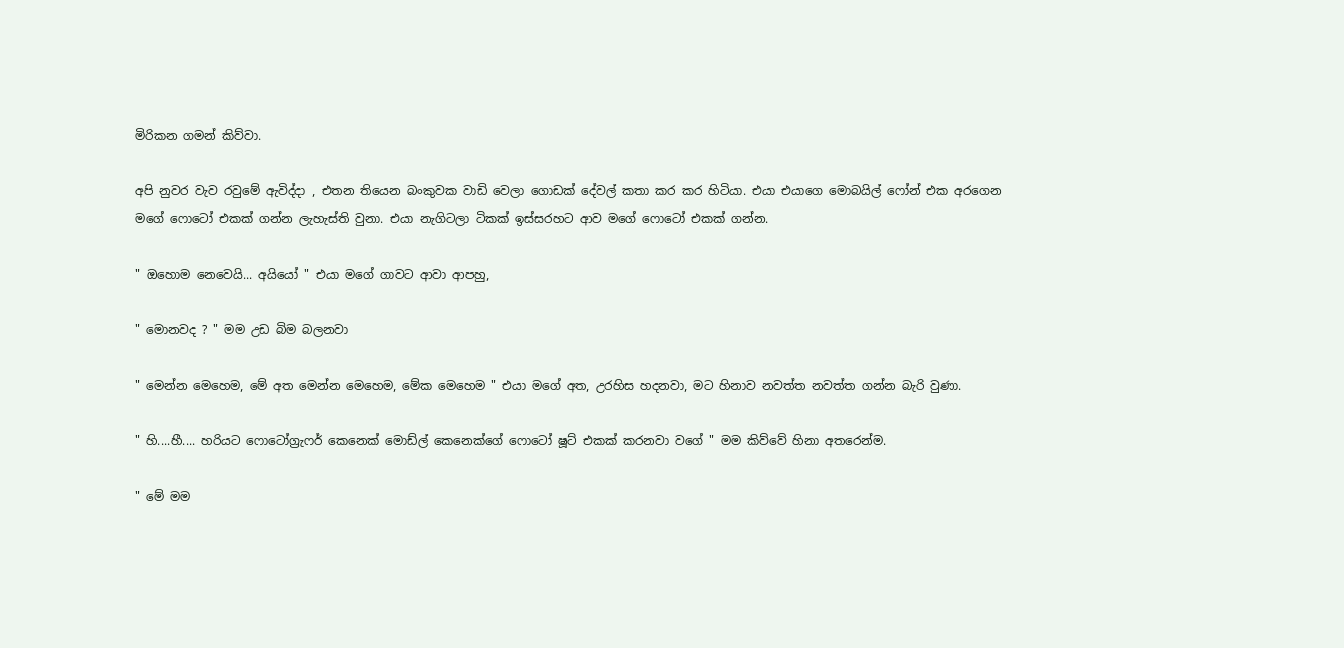මිරිකන ගමන් කිව්වා.

අපි නුවර වැව රවුමේ ඇවිද්දා , එතන තියෙන බංකුවක වාඩි වෙලා ගොඩක් දේවල් කතා කර කර හිටියා. එයා එයාගෙ මොබයිල් ෆෝන් එක අරගෙන මගේ ෆොටෝ එකක් ගන්න ලැහැස්ති වුනා. එයා නැගිටලා ටිකක් ඉස්සරහට ආව මගේ ෆොටෝ එකක් ගන්න.

" ඔහොම නෙවෙයි... අයියෝ " එයා මගේ ගාවට ආවා ආපහු,

" මොනවද ? " මම උඩ බිම බලනවා

" මෙන්න මෙහෙම, මේ අත මෙන්න මෙහෙම, මේක මෙහෙම " එයා මගේ අත, උරහිස හදනවා, මට හිනාව නවත්ත නවත්ත ගන්න බැරි වුණා.

" හි....හී.... හරියට ෆොටෝග්‍රැෆර් කෙනෙක් මොඩ්ල් කෙනෙක්ගේ ෆොටෝ ෂූට් එකක් කරනවා වගේ " මම කිව්වේ හිනා අතරෙන්ම.

" මේ මම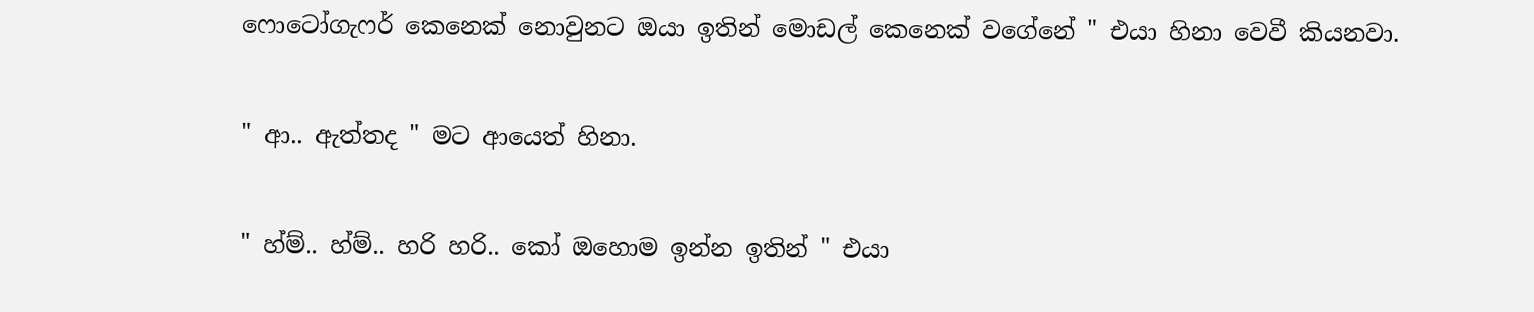ෆොටෝගැෆර් කෙනෙක් නොවුනට ඔයා ඉතින් මොඩල් කෙනෙක් වගේනේ " එයා හිනා වෙවී කියනවා.

" ආ.. ඇත්තද " මට ආයෙත් හිනා.

" හ්ම්.. හ්ම්.. හරි හරි.. කෝ ඔහොම ඉන්න ඉතින් " එයා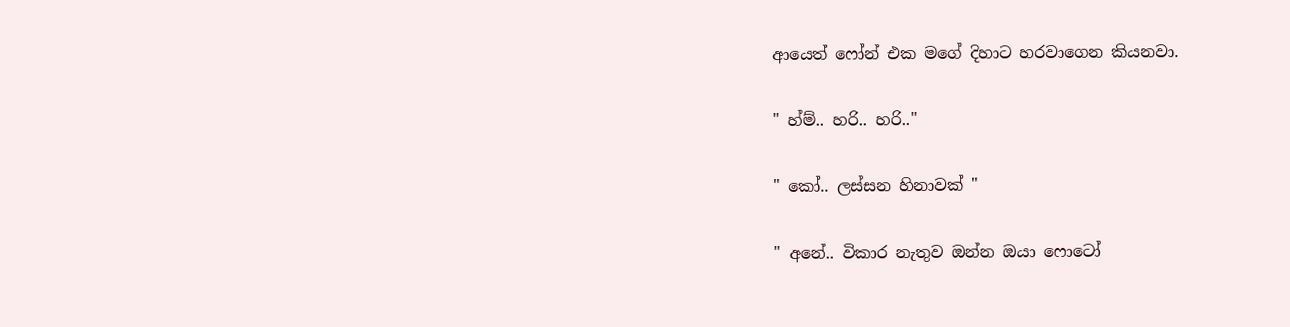ආයෙත් ෆෝන් එක මගේ දිහාට හරවාගෙන කියනවා.

" හ්ම්.. හරි.. හරි.."

" කෝ.. ලස්සන හිනාවක් "

" අනේ.. විකාර නැතුව ඔන්න ඔයා ෆොටෝ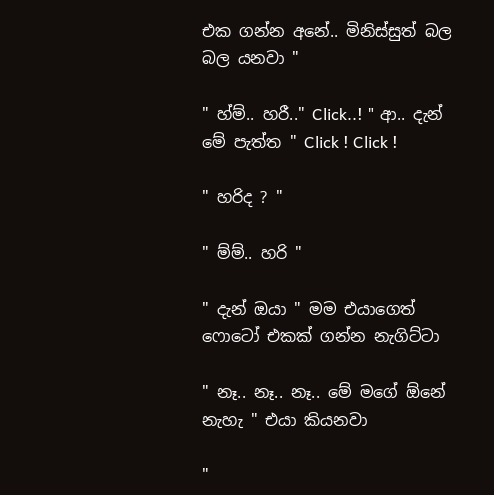එක ගන්න අනේ.. මිනිස්සුත් බල බල යනවා "

" හ්ම්.. හරී.." Click..! " ආ.. දැන් මේ පැත්ත " Click ! Click !

" හරිද ? "

" ම්ම්.. හරි "

" දැන් ඔයා " මම එයාගෙත් ෆොටෝ එකක් ගන්න නැගිට්ටා

" නෑ.. නෑ.. නෑ.. මේ මගේ ඕනේ නැහැ " එයා කියනවා

"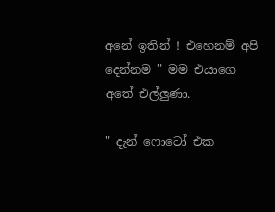අනේ ඉතින් ! එහෙනම් අපි දෙන්නම " මම එයාගෙ අතේ එල්ලුණා.

" දැන් ෆොටෝ එක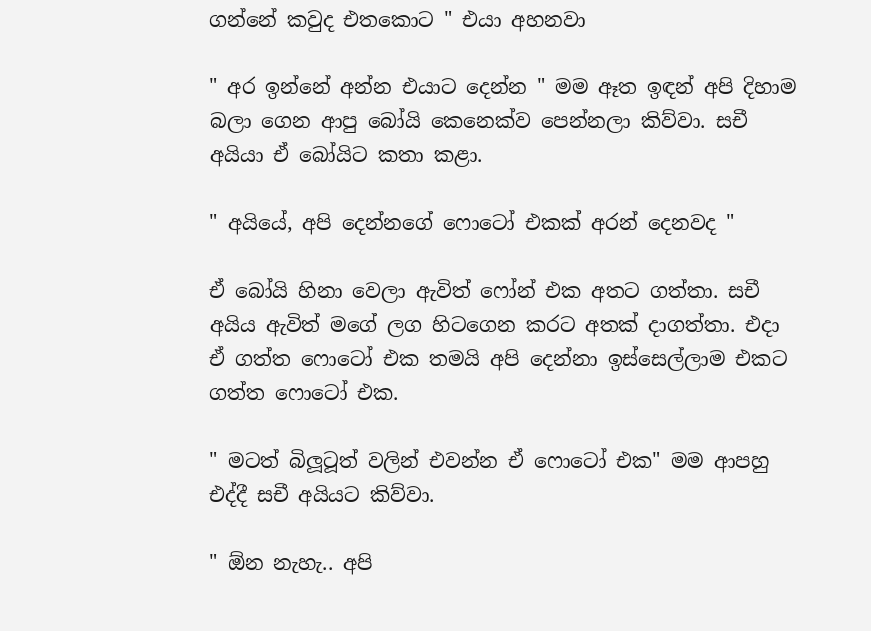ගන්නේ කවුද එතකොට " එයා අහනවා

" අර ඉන්නේ අන්න එයාට දෙන්න " මම ඈත ඉඳන් අපි දිහාම බලා ගෙන ආපු බෝයි කෙනෙක්ව පෙන්නලා කිව්වා. සචී අයියා ඒ බෝයිට කතා කළා.

" අයියේ, අපි දෙන්නගේ ෆොටෝ එකක් අරන් දෙනවද "

ඒ බෝයි හිනා වෙලා ඇවිත් ෆෝන් එක අතට ගත්තා. සචී අයිය ඇවිත් මගේ ලග හිටගෙන කරට අතක් දාගත්තා. එදා ඒ ගත්ත ෆොටෝ එක තමයි අපි දෙන්නා ඉස්සෙල්ලාම එකට ගත්ත ෆොටෝ එක.

" මටත් බිලූටූත් වලින් එවන්න ඒ ෆොටෝ එක" මම ආපහු එද්දී සචී අයියට කිව්වා.

" ඕන නැහැ.. අපි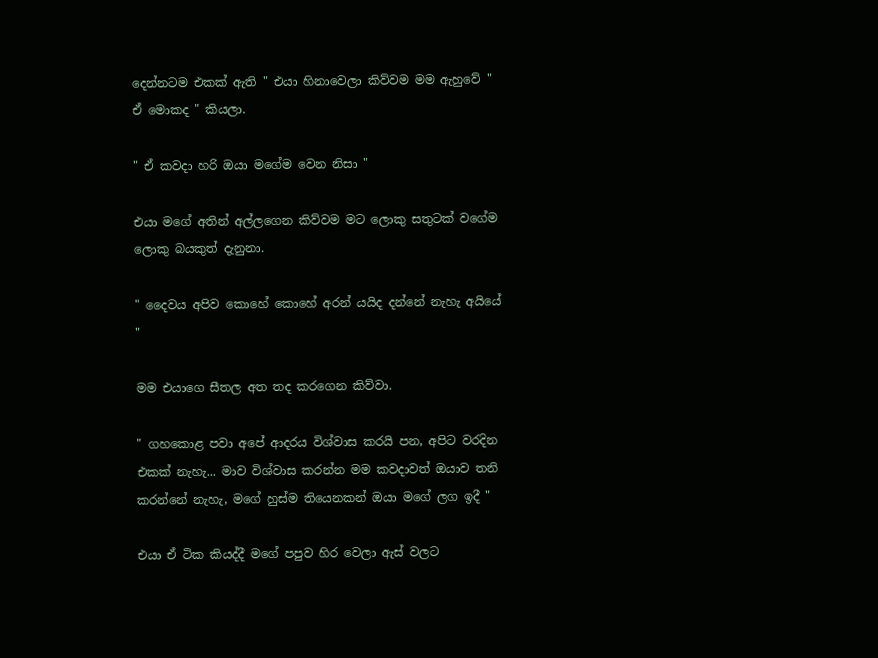දෙන්නටම එකක් ඇති " එයා හිනාවෙලා කිව්වම මම ඇහුවේ " ඒ මොකද " කියලා.

" ඒ කවදා හරි ඔයා මගේම වෙන නිසා "

එයා මගේ අතින් අල්ලගෙන කිව්වම මට ලොකු සතුටක් වගේම ලොකු බයකුත් දැනුනා.

" දෛවය අපිව කොහේ කොහේ අරන් යයිද දන්නේ නැහැ අයියේ "

මම එයාගෙ සීතල අත තද කරගෙන කිව්වා.

" ගහකොළ පවා අපේ ආදරය විශ්වාස කරයි පන, අපිට වරදින එකක් නැහැ... මාව විශ්වාස කරන්න මම කවදාවත් ඔයාව තනි කරන්නේ නැහැ, මගේ හුස්ම තියෙනකන් ඔයා මගේ ලග ඉදී "

එයා ඒ ටික කියද්දී මගේ පපුව හිර වෙලා ඇස් වලට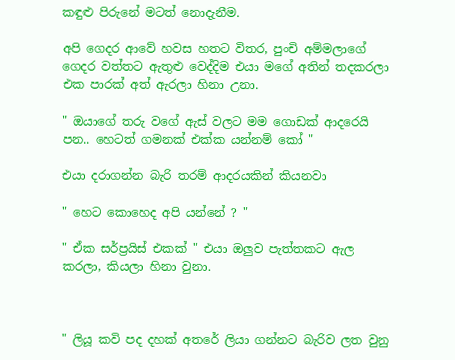කඳුළු පිරුනේ මටත් නොදැනීම.

අපි ගෙදර ආවේ හවස හතට විතර, පුංචි අම්මලාගේ ගෙදර වත්තට ඇතුළු වෙද්දිම එයා මගේ අතින් තදකරලා එක පාරක් අත් ඇරලා හිනා උනා.

" ඔයාගේ තරු වගේ ඇස් වලට මම ගොඩක් ආදරෙයි පන.. හෙටත් ගමනක් එක්ක යන්නම් කෝ "

එයා දරාගන්න බැරි තරම් ආදරයකින් කියනවා

" හෙට කොහෙද අපි යන්නේ ? "

" ඒක සර්ප්‍රයිස් එකක් " එයා ඔලුව පැත්තකට ඇල කරලා, කියලා හිනා වුනා.



" ලියූ කවි පද දහක් අතරේ ලියා ගන්නට බැරිව ලත වුනු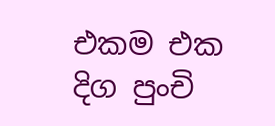එකම එක දිග පුංචි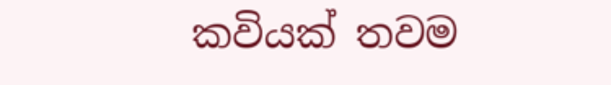කවියක් තවම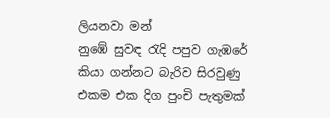ලියනවා මන්
නුඹේ සුවඳ රැදි පපුව ගැඹරේ කියා ගන්නට බැරිව සිරවුණු
එකම එක දිග පුංචි පැතුමක්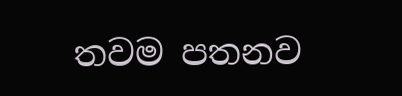තවම පතනව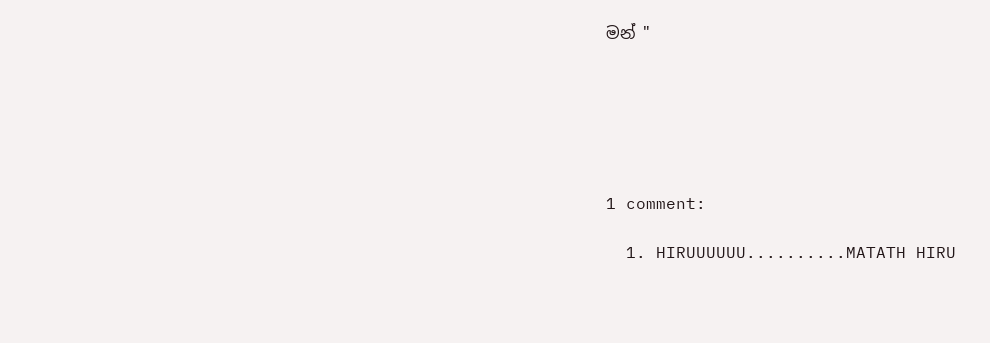මන් "






1 comment:

  1. HIRUUUUUU..........MATATH HIRU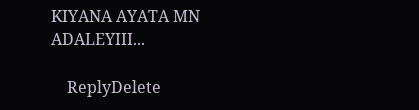KIYANA AYATA MN ADALEYIII...

    ReplyDelete